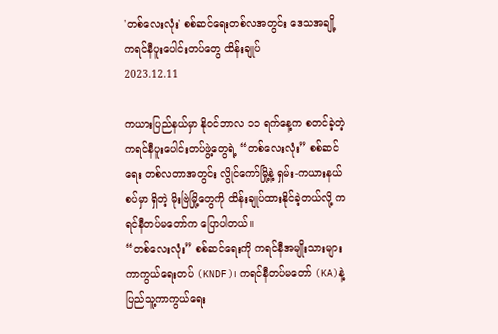'တစ်လေးလုံး' စစ်ဆင်ရေးတစ်လအတွင်း ဒေသအချို့ ကရင်နီပူးပေါင်းတပ်တွေ ထိန်းချုပ်
2023.12.11

ကယားပြည်နယ်မှာ နိုဝင်ဘာလ ၁၁ ရက်နေ့က စတင်ခဲ့တဲ့ ကရင်နီပူးပေါင်းတပ်ဖွဲ့တွေရဲ့ “တစ်လေးလုံး” စစ်ဆင်ရေး တစ်လတာအတွင်း လွိုင်ကော်မြို့နဲ့ ရှမ်း-ကယားနယ်စပ်မှာ ရှိတဲ့ မိုးဗြဲမြို့တွေကို ထိန်းချုပ်ထားနိုင်ခဲ့တယ်လို့ ကရင်နီတပ်မတော်က ပြောပါတယ်။
“တစ်လေးလုံး” စစ်ဆင်ရေးကို ကရင်နီအမျိုးသားများကာကွယ်ရေးတပ် (KNDF)၊ ကရင်နီတပ်မတော် (KA)နဲ့ ပြည်သူ့ကာကွယ်ရေး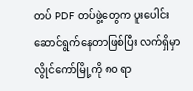တပ် PDF တပ်ဖွဲ့တွေက ပူးပေါင်း ဆောင်ရွက်နေတာဖြစ်ပြီး လက်ရှိမှာ လွိုင်ကော်မြို့ကို ၈၀ ရာ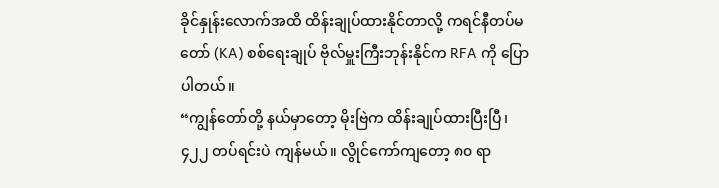ခိုင်နှုန်းလောက်အထိ ထိန်းချုပ်ထားနိုင်တာလို့ ကရင်နီတပ်မတော် (KA) စစ်ရေးချုပ် ဗိုလ်မှူးကြီးဘုန်းနိုင်က RFA ကို ပြောပါတယ်။
“ကျွန်တော်တို့ နယ်မှာတော့ မိုးဗြဲက ထိန်းချုပ်ထားပြီးပြီ၊ ၄၂၂ တပ်ရင်းပဲ ကျန်မယ်။ လွိုင်ကော်ကျတော့ ၈၀ ရာ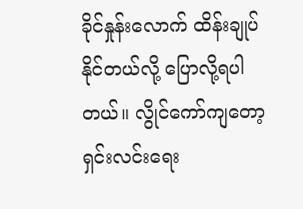ခိုင်နှုန်းလောက် ထိန်းချုပ်နိုင်တယ်လို့ ပြောလို့ရပါတယ်။ လွိုင်ကော်ကျတော့ ရှင်းလင်းရေး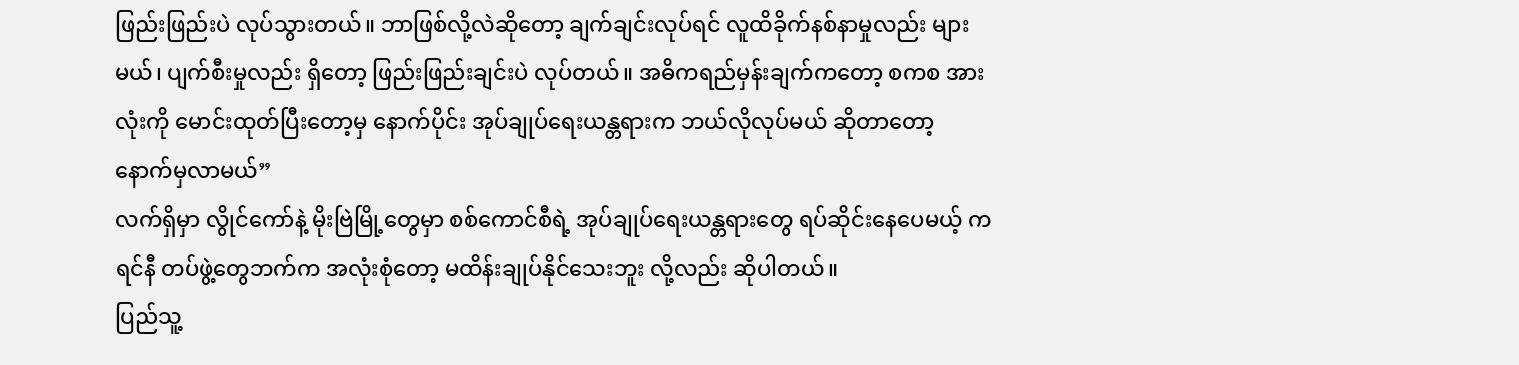ဖြည်းဖြည်းပဲ လုပ်သွားတယ်။ ဘာဖြစ်လို့လဲဆိုတော့ ချက်ချင်းလုပ်ရင် လူထိခိုက်နစ်နာမှုလည်း များမယ်၊ ပျက်စီးမှုလည်း ရှိတော့ ဖြည်းဖြည်းချင်းပဲ လုပ်တယ်။ အဓိကရည်မှန်းချက်ကတော့ စကစ အားလုံးကို မောင်းထုတ်ပြီးတော့မှ နောက်ပိုင်း အုပ်ချုပ်ရေးယန္တရားက ဘယ်လိုလုပ်မယ် ဆိုတာတော့ နောက်မှလာမယ်”
လက်ရှိမှာ လွိုင်ကော်နဲ့ မိုးဗြဲမြို့တွေမှာ စစ်ကောင်စီရဲ့ အုပ်ချုပ်ရေးယန္တရားတွေ ရပ်ဆိုင်းနေပေမယ့် ကရင်နီ တပ်ဖွဲ့တွေဘက်က အလုံးစုံတော့ မထိန်းချုပ်နိုင်သေးဘူး လို့လည်း ဆိုပါတယ်။
ပြည်သူ့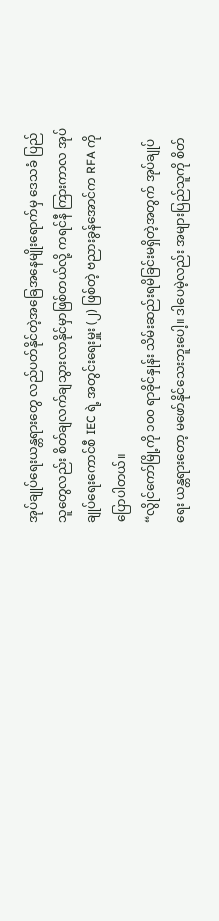အုပ်ချုပ်ရေးယန္တရားတွေ လည်ပတ်နိုင်တဲ့အခြေအနေမျိုးရောက်မှ ဒေသခံ ပြည်သူတွေလည်း စိတ်ချလက်ချသွားလာနိုင်မှာဖြစ်တယ်လို့ ကရင်နီ ကြားကာလ အုပ်ချုပ်ရေးကောင်စီ IEC ရဲ့ အတွင်းရေးမှူး (၂) ဖြစ်တဲ့ ဗညားခွန်အောင်က RFA ကို ပြောပါတယ်။
“လွိုင်ကော်မြို့ကို ၁၀၀ ရာခိုင်နှုန်း သိမ်းဆည်းရမိခြင်းမရှိတဲ့အတွက် အုပ်ချုပ်ရေး ယန္တရားတော့ မဖော်နိုင်သေးဘူးပေါ့။ ဒါပေမဲ့လည်း အများပြည်သူကို စိတ်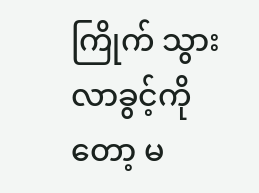ကြိုက် သွားလာခွင့်ကိုတော့ မ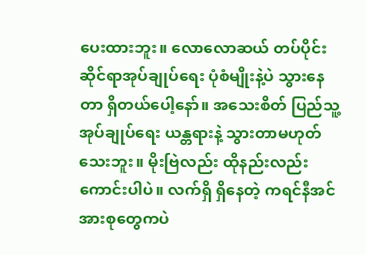ပေးထားဘူး။ လောလောဆယ် တပ်ပိုင်းဆိုင်ရာအုပ်ချုပ်ရေး ပုံစံမျိုးနဲ့ပဲ သွားနေတာ ရှိတယ်ပေါ့နော်။ အသေးစိတ် ပြည်သူ့အုပ်ချုပ်ရေး ယန္တရားနဲ့ သွားတာမဟုတ်သေးဘူး။ မိုးဗြဲလည်း ထိုနည်းလည်းကောင်းပါပဲ။ လက်ရှိ ရှိနေတဲ့ ကရင်နီအင်အားစုတွေကပဲ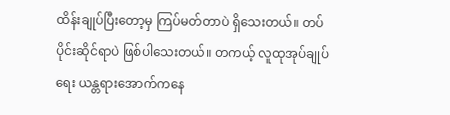ထိန်းချုပ်ပြီးတော့မှ ကြပ်မတ်တာပဲ ရှိသေးတယ်။ တပ်ပိုင်းဆိုင်ရာပဲ ဖြစ်ပါသေးတယ်။ တကယ့် လူထုအုပ်ချုပ်ရေး ယန္တရားအောက်ကနေ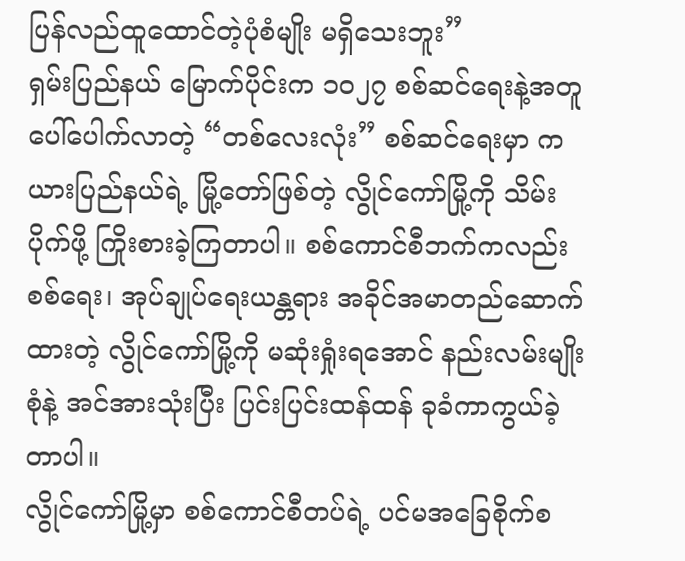ပြန်လည်ထူထောင်တဲ့ပုံစံမျိုး မရှိသေးဘူး”
ရှမ်းပြည်နယ် မြောက်ပိုင်းက ၁၀၂၇ စစ်ဆင်ရေးနဲ့အတူ ပေါ်ပေါက်လာတဲ့ “တစ်လေးလုံး” စစ်ဆင်ရေးမှာ ကယားပြည်နယ်ရဲ့ မြို့တော်ဖြစ်တဲ့ လွိုင်ကော်မြို့ကို သိမ်းပိုက်ဖို့ ကြိုးစားခဲ့ကြတာပါ။ စစ်ကောင်စီဘက်ကလည်း စစ်ရေး၊ အုပ်ချုပ်ရေးယန္တရား အခိုင်အမာတည်ဆောက်ထားတဲ့ လွိုင်ကော်မြို့ကို မဆုံးရှုံးရအောင် နည်းလမ်းမျိုးစုံနဲ့ အင်အားသုံးပြီး ပြင်းပြင်းထန်ထန် ခုခံကာကွယ်ခဲ့တာပါ။
လွိုင်ကော်မြို့မှာ စစ်ကောင်စီတပ်ရဲ့ ပင်မအခြေစိုက်စ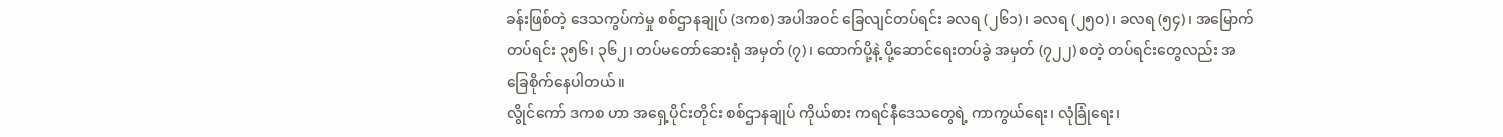ခန်းဖြစ်တဲ့ ဒေသကွပ်ကဲမှု စစ်ဌာနချုပ် (ဒကစ) အပါအဝင် ခြေလျင်တပ်ရင်း ခလရ (၂၆၁)၊ ခလရ (၂၅၀)၊ ခလရ (၅၄)၊ အမြောက်တပ်ရင်း ၃၅၆၊ ၃၆၂၊ တပ်မတော်ဆေးရုံ အမှတ် (၇)၊ ထောက်ပို့နဲ့ ပို့ဆောင်ရေးတပ်ခွဲ အမှတ် (၇၂၂) စတဲ့ တပ်ရင်းတွေလည်း အခြေစိုက်နေပါတယ်။
လွိုင်ကော် ဒကစ ဟာ အရှေ့ပိုင်းတိုင်း စစ်ဌာနချုပ် ကိုယ်စား ကရင်နီဒေသတွေရဲ့ ကာကွယ်ရေး၊ လုံခြုံရေး၊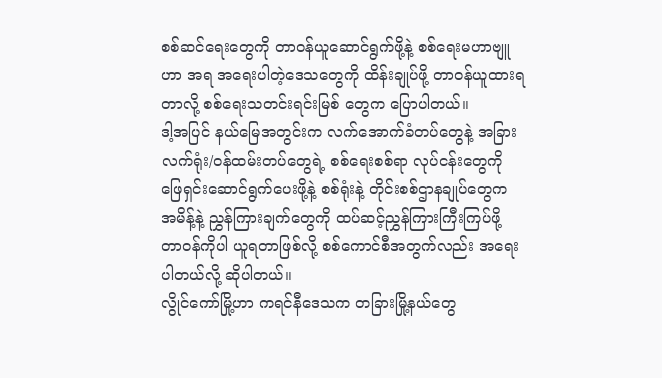စစ်ဆင်ရေးတွေကို တာဝန်ယူဆောင်ရွက်ဖို့နဲ့ စစ်ရေးမဟာဗျူဟာ အရ အရေးပါတဲ့ဒေသတွေကို ထိန်းချုပ်ဖို့ တာဝန်ယူထားရတာလို့ စစ်ရေးသတင်းရင်းမြစ် တွေက ပြောပါတယ်။
ဒါ့အပြင် နယ်မြေအတွင်းက လက်အောက်ခံတပ်တွေနဲ့ အခြားလက်ရုံး/ဝန်ထမ်းတပ်တွေရဲ့ စစ်ရေးစစ်ရာ လုပ်ငန်းတွေကို ဖြေရှင်းဆောင်ရွက်ပေးဖို့နဲ့ စစ်ရုံးနဲ့ တိုင်းစစ်ဌာနချုပ်တွေက အမိန့်နဲ့ ညွှန်ကြားချက်တွေကို ထပ်ဆင့်ညွှန်ကြားကြီးကြပ်ဖို့ တာဝန်ကိုပါ ယူရတာဖြစ်လို့ စစ်ကောင်စီအတွက်လည်း အရေးပါတယ်လို့ ဆိုပါတယ်။
လွိုင်ကော်မြို့ဟာ ကရင်နီဒေသက တခြားမြို့နယ်တွေ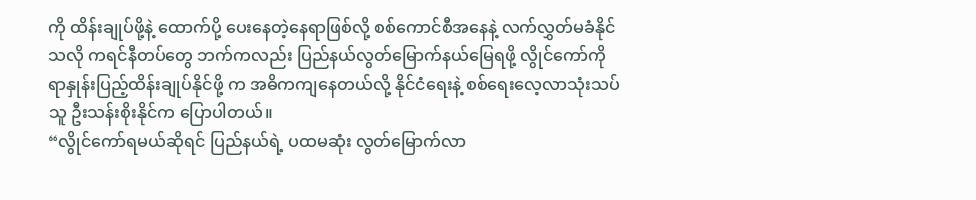ကို ထိန်းချုပ်ဖို့နဲ့ ထောက်ပို့ ပေးနေတဲ့နေရာဖြစ်လို့ စစ်ကောင်စီအနေနဲ့ လက်လွှတ်မခံနိုင်သလို ကရင်နီတပ်တွေ ဘက်ကလည်း ပြည်နယ်လွတ်မြောက်နယ်မြေရဖို့ လွိုင်ကော်ကို ရာနှုန်းပြည့်ထိန်းချုပ်နိုင်ဖို့ က အဓိကကျနေတယ်လို့ နိုင်ငံရေးနဲ့ စစ်ရေးလေ့လာသုံးသပ်သူ ဦးသန်းစိုးနိုင်က ပြောပါတယ်။
“လွိုင်ကော်ရမယ်ဆိုရင် ပြည်နယ်ရဲ့ ပထမဆုံး လွတ်မြောက်လာ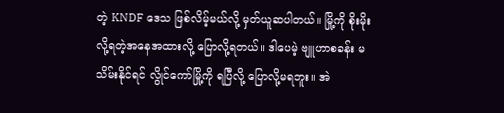တဲ့ KNDF ဒေသ ဖြစ်လိမ့်မယ်လို့ မှတ်ယူဆပါတယ်။ မြို့ကို စိုးမိုးလို့ရတဲ့အနေအထားလို့ ပြောလို့ရတယ်။ ဒါပေမဲ့ ဗျူဟာစခန်း မသိမ်းနိုင်ရင် လွိုင်ကော်မြို့ကို ရပြီလို့ ပြောလို့မရဘူး။ အဲ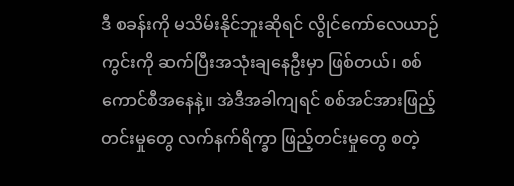ဒီ စခန်းကို မသိမ်းနိုင်ဘူးဆိုရင် လွိုင်ကော်လေယာဉ်ကွင်းကို ဆက်ပြီးအသုံးချနေဦးမှာ ဖြစ်တယ်၊ စစ်ကောင်စီအနေနဲ့။ အဲဒီအခါကျရင် စစ်အင်အားဖြည့်တင်းမှုတွေ လက်နက်ရိက္ခာ ဖြည့်တင်းမှုတွေ စတဲ့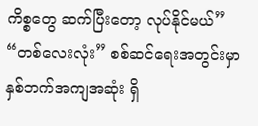ကိစ္စတွေ ဆက်ပြီးတော့ လုပ်နိုင်မယ်”
“တစ်လေးလုံး” စစ်ဆင်ရေးအတွင်းမှာ နှစ်ဘက်အကျအဆုံး ရှိ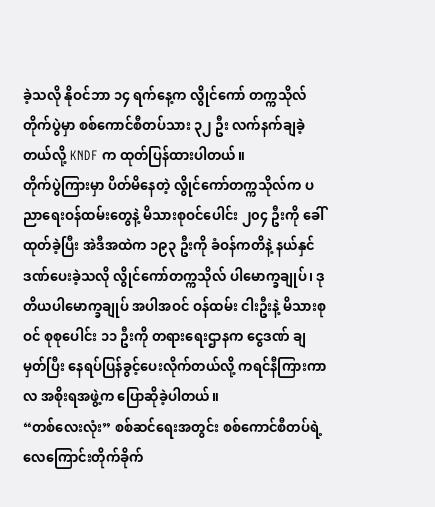ခဲ့သလို နိုဝင်ဘာ ၁၄ ရက်နေ့က လွိုင်ကော် တက္ကသိုလ်တိုက်ပွဲမှာ စစ်ကောင်စီတပ်သား ၃၂ ဦး လက်နက်ချခဲ့တယ်လို့ KNDF က ထုတ်ပြန်ထားပါတယ်။
တိုက်ပွဲကြားမှာ ပိတ်မိနေတဲ့ လွိုင်ကော်တက္ကသိုလ်က ပညာရေးဝန်ထမ်းတွေနဲ့ မိသားစုဝင်ပေါင်း ၂၀၄ ဦးကို ခေါ်ထုတ်ခဲ့ပြီး အဲဒီအထဲက ၁၉၃ ဦးကို ခံဝန်ကတိနဲ့ နယ်နှင်ဒဏ်ပေးခဲ့သလို လွိုင်ကော်တက္ကသိုလ် ပါမောက္ခချုပ်၊ ဒုတိယပါမောက္ခချုပ် အပါအဝင် ဝန်ထမ်း ငါးဦးနဲ့ မိသားစုဝင် စုစုပေါင်း ၁၁ ဦးကို တရားရေးဌာနက ငွေဒဏ် ချမှတ်ပြီး နေရပ်ပြန်ခွင့်ပေးလိုက်တယ်လို့ ကရင်နီကြားကာလ အစိုးရအဖွဲ့က ပြောဆိုခဲ့ပါတယ်။
“တစ်လေးလုံး” စစ်ဆင်ရေးအတွင်း စစ်ကောင်စီတပ်ရဲ့ လေကြောင်းတိုက်ခိုက်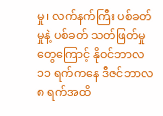မှု၊ လက်နက်ကြီး ပစ်ခတ်မှုနဲ့ ပစ်ခတ် သတ်ဖြတ်မှုတွေကြောင့် နိုဝင်ဘာလ ၁၁ ရက်ကနေ ဒီဇင်ဘာလ ၈ ရက်အထိ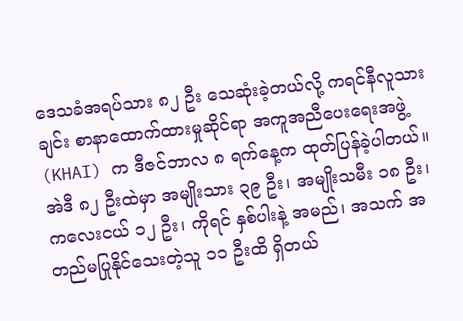ဒေသခံအရပ်သား ၈၂ ဦး သေဆုံးခဲ့တယ်လို့ ကရင်နီလူသားချင်း စာနာထောက်ထားမှုဆိုင်ရာ အကူအညီပေးရေးအဖွဲ့ (KHAI) က ဒီဇင်ဘာလ ၈ ရက်နေ့က ထုတ်ပြန်ခဲ့ပါတယ်။ အဲဒီ ၈၂ ဦးထဲမှာ အမျိုးသား ၃၉ ဦး၊ အမျိုးသမီး ၁၈ ဦး၊ ကလေးငယ် ၁၂ ဦး၊ ကိုရင် နှစ်ပါးနဲ့ အမည်၊ အသက် အတည်မပြုနိုင်သေးတဲ့သူ ၁၁ ဦးထိ ရှိတယ်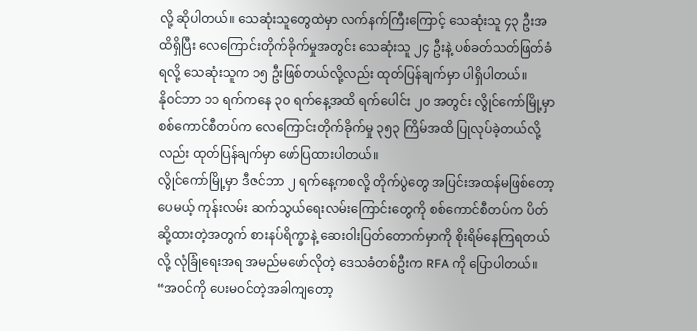လို့ ဆိုပါတယ်။ သေဆုံးသူတွေထဲမှာ လက်နက်ကြီးကြောင့် သေဆုံးသူ ၄၃ ဦးအထိရှိပြီး လေကြောင်းတိုက်ခိုက်မှုအတွင်း သေဆုံးသူ ၂၄ ဦးနဲ့ ပစ်ခတ်သတ်ဖြတ်ခံရလို့ သေဆုံးသူက ၁၅ ဦးဖြစ်တယ်လို့လည်း ထုတ်ပြန်ချက်မှာ ပါရှိပါတယ်။
နိုဝင်ဘာ ၁၁ ရက်ကနေ ၃၀ ရက်နေ့အထိ ရက်ပေါင်း ၂၀ အတွင်း လွိုင်ကော်မြို့မှာ စစ်ကောင်စီတပ်က လေကြောင်းတိုက်ခိုက်မှု ၃၅၃ ကြိမ်အထိ ပြုလုပ်ခဲ့တယ်လို့လည်း ထုတ်ပြန်ချက်မှာ ဖော်ပြထားပါတယ်။
လွိုင်ကော်မြို့မှာ ဒီဇင်ဘာ ၂ ရက်နေ့ကစလို့ တိုက်ပွဲတွေ အပြင်းအထန်မဖြစ်တော့ပေမယ့် ကုန်းလမ်း ဆက်သွယ်ရေးလမ်းကြောင်းတွေကို စစ်ကောင်စီတပ်က ပိတ်ဆို့ထားတဲ့အတွက် စားနပ်ရိက္ခာနဲ့ ဆေးဝါးပြတ်တောက်မှာကို စိုးရိမ်နေကြရတယ်လို့ လုံခြုံရေးအရ အမည်မဖော်လိုတဲ့ ဒေသခံတစ်ဦးက RFA ကို ပြောပါတယ်။
“အဝင်ကို ပေးမဝင်တဲ့အခါကျတော့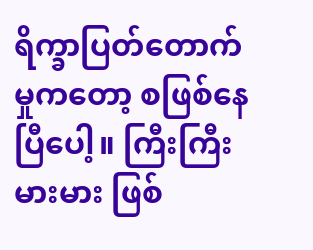ရိက္ခာပြတ်တောက်မှုကတော့ စဖြစ်နေပြီပေါ့။ ကြီးကြီးမားမား ဖြစ်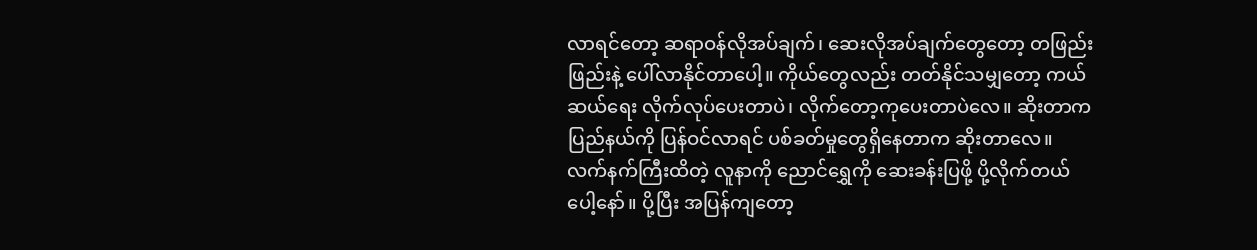လာရင်တော့ ဆရာဝန်လိုအပ်ချက်၊ ဆေးလိုအပ်ချက်တွေတော့ တဖြည်းဖြည်းနဲ့ ပေါ်လာနိုင်တာပေါ့။ ကိုယ်တွေလည်း တတ်နိုင်သမျှတော့ ကယ်ဆယ်ရေး လိုက်လုပ်ပေးတာပဲ၊ လိုက်တော့ကုပေးတာပဲလေ။ ဆိုးတာက ပြည်နယ်ကို ပြန်ဝင်လာရင် ပစ်ခတ်မှုတွေရှိနေတာက ဆိုးတာလေ။ လက်နက်ကြီးထိတဲ့ လူနာကို ညောင်ရွှေကို ဆေးခန်းပြဖို့ ပို့လိုက်တယ်ပေါ့နော်။ ပို့ပြီး အပြန်ကျတော့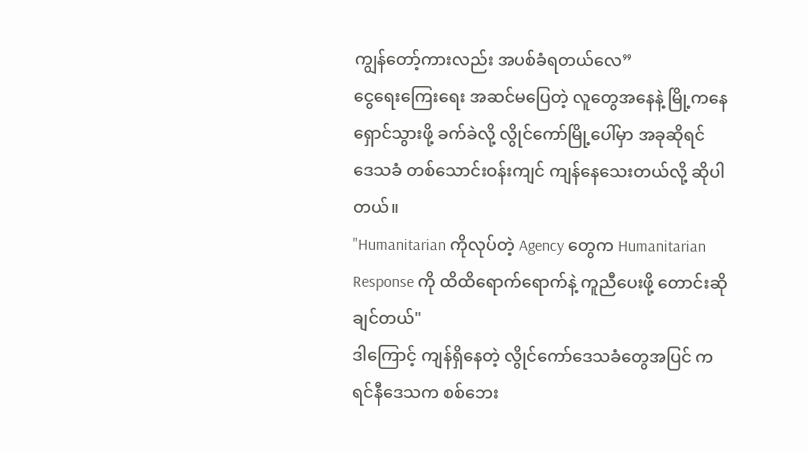ကျွန်တော့်ကားလည်း အပစ်ခံရတယ်လေ”
ငွေရေးကြေးရေး အဆင်မပြေတဲ့ လူတွေအနေနဲ့ မြို့ကနေ ရှောင်သွားဖို့ ခက်ခဲလို့ လွိုင်ကော်မြို့ပေါ်မှာ အခုဆိုရင် ဒေသခံ တစ်သောင်းဝန်းကျင် ကျန်နေသေးတယ်လို့ ဆိုပါတယ်။
"Humanitarian ကိုလုပ်တဲ့ Agency တွေက Humanitarian Response ကို ထိထိရောက်ရောက်နဲ့ ကူညီပေးဖို့ တောင်းဆိုချင်တယ်"
ဒါကြောင့် ကျန်ရှိနေတဲ့ လွိုင်ကော်ဒေသခံတွေအပြင် ကရင်နီဒေသက စစ်ဘေး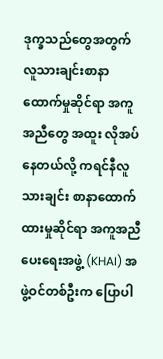ဒုက္ခသည်တွေအတွက် လူသားချင်းစာနာထောက်မှုဆိုင်ရာ အကူအညီတွေ အထူး လိုအပ်နေတယ်လို့ ကရင်နီလူသားချင်း စာနာထောက်ထားမှုဆိုင်ရာ အကူအညီပေးရေးအဖွဲ့ (KHAI) အဖွဲ့ဝင်တစ်ဦးက ပြောပါ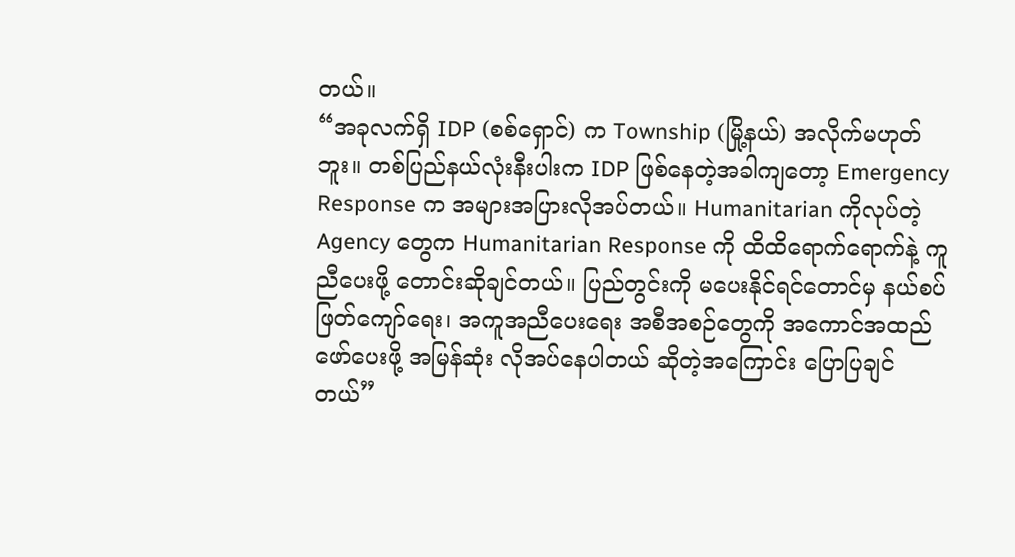တယ်။
“အခုလက်ရှိ IDP (စစ်ရှောင်) က Township (မြို့နယ်) အလိုက်မဟုတ်ဘူး။ တစ်ပြည်နယ်လုံးနီးပါးက IDP ဖြစ်နေတဲ့အခါကျတော့ Emergency Response က အများအပြားလိုအပ်တယ်။ Humanitarian ကိုလုပ်တဲ့ Agency တွေက Humanitarian Response ကို ထိထိရောက်ရောက်နဲ့ ကူညီပေးဖို့ တောင်းဆိုချင်တယ်။ ပြည်တွင်းကို မပေးနိုင်ရင်တောင်မှ နယ်စပ်ဖြတ်ကျော်ရေး၊ အကူအညီပေးရေး အစီအစဉ်တွေကို အကောင်အထည်ဖော်ပေးဖို့ အမြန်ဆုံး လိုအပ်နေပါတယ် ဆိုတဲ့အကြောင်း ပြောပြချင်တယ်”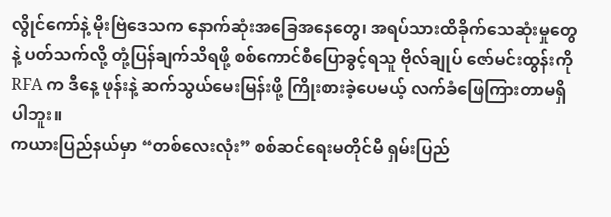လွိုင်ကော်နဲ့ မိုးဗြဲဒေသက နောက်ဆုံးအခြေအနေတွေ၊ အရပ်သားထိခိုက်သေဆုံးမှုတွေနဲ့ ပတ်သက်လို့ တုံ့ပြန်ချက်သိရဖို့ စစ်ကောင်စီပြောခွင့်ရသူ ဗိုလ်ချုပ် ဇော်မင်းထွန်းကို RFA က ဒီနေ့ ဖုန်းနဲ့ ဆက်သွယ်မေးမြန်းဖို့ ကြိုးစားခဲ့ပေမယ့် လက်ခံဖြေကြားတာမရှိပါဘူး။
ကယားပြည်နယ်မှာ “တစ်လေးလုံး” စစ်ဆင်ရေးမတိုင်မီ ရှမ်းပြည်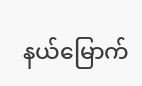နယ်မြောက်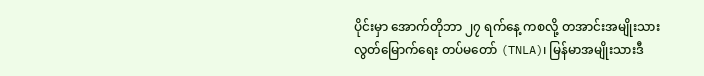ပိုင်းမှာ အောက်တိုဘာ ၂၇ ရက်နေ့ ကစလို့ တအာင်းအမျိုးသား လွတ်မြောက်ရေး တပ်မတော် (TNLA)၊ မြန်မာအမျိုးသားဒီ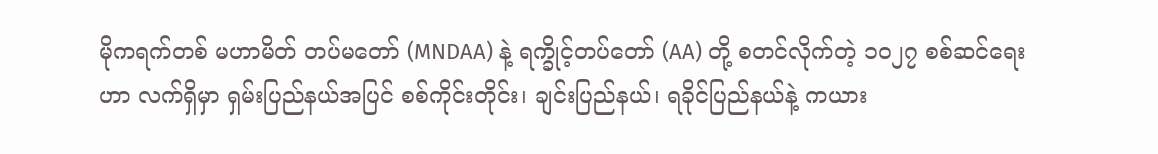မိုကရက်တစ် မဟာမိတ် တပ်မတော် (MNDAA) နဲ့ ရက္ခိုင့်တပ်တော် (AA) တို့ စတင်လိုက်တဲ့ ၁၀၂၇ စစ်ဆင်ရေးဟာ လက်ရှိမှာ ရှမ်းပြည်နယ်အပြင် စစ်ကိုင်းတိုင်း၊ ချင်းပြည်နယ်၊ ရခိုင်ပြည်နယ်နဲ့ ကယား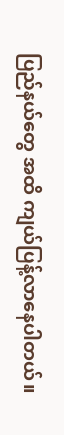ပြည်နယ်တွေ အထိ ကျယ်ပြန့်လာနေပါတယ်။